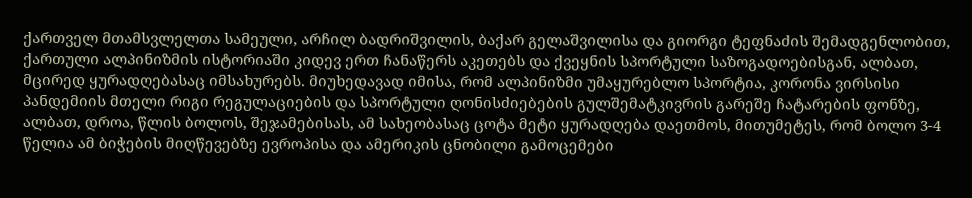ქართველ მთამსვლელთა სამეული, არჩილ ბადრიშვილის, ბაქარ გელაშვილისა და გიორგი ტეფნაძის შემადგენლობით, ქართული ალპინიზმის ისტორიაში კიდევ ერთ ჩანაწერს აკეთებს და ქვეყნის სპორტული საზოგადოებისგან, ალბათ, მცირედ ყურადღებასაც იმსახურებს. მიუხედავად იმისა, რომ ალპინიზმი უმაყურებლო სპორტია, კორონა ვირსისი პანდემიის მთელი რიგი რეგულაციების და სპორტული ღონისძიებების გულშემატკივრის გარეშე ჩატარების ფონზე, ალბათ, დროა, წლის ბოლოს, შეჯამებისას, ამ სახეობასაც ცოტა მეტი ყურადღება დაეთმოს, მითუმეტეს, რომ ბოლო 3-4 წელია ამ ბიჭების მიღწევებზე ევროპისა და ამერიკის ცნობილი გამოცემები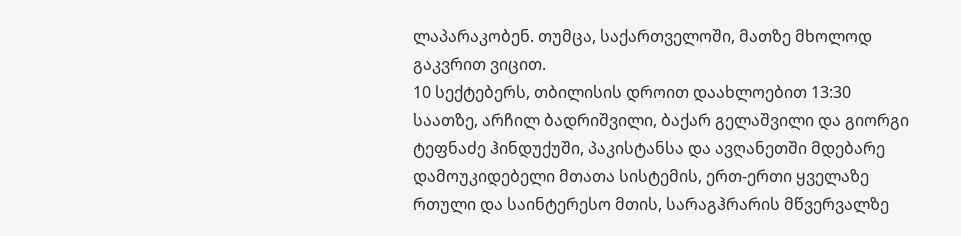ლაპარაკობენ. თუმცა, საქართველოში, მათზე მხოლოდ გაკვრით ვიცით.
10 სექტებერს, თბილისის დროით დაახლოებით 13:30 საათზე, არჩილ ბადრიშვილი, ბაქარ გელაშვილი და გიორგი ტეფნაძე ჰინდუქუში, პაკისტანსა და ავღანეთში მდებარე დამოუკიდებელი მთათა სისტემის, ერთ-ერთი ყველაზე რთული და საინტერესო მთის, სარაგჰრარის მწვერვალზე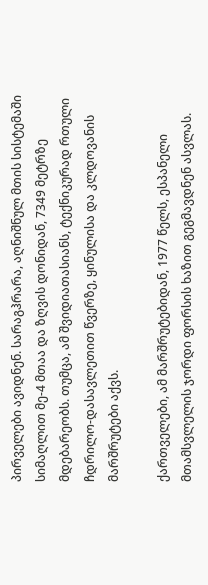პირველები ავიდნენ. სარაგჰრარა, აღნიშნულ მთის სისტემაში სიმაღლით მე-4 მთაა და ზღვის დონიდან, 7349 მეტრზე მდებარეობს. თუმცა, ამ შვიდიათასიანს, ტექნიკურად რთული ჩდრილო-დასავლეთით წვერზე, ყინულისა და კლდოვანის მარშრუტები აქვს.

ქართველები, ამ მარშრუტებიდან, 1977 წელს, ესპანელი მთამსვლელის ჯორდი ფორსის ხაზით გეგმავდნენ ასვლას.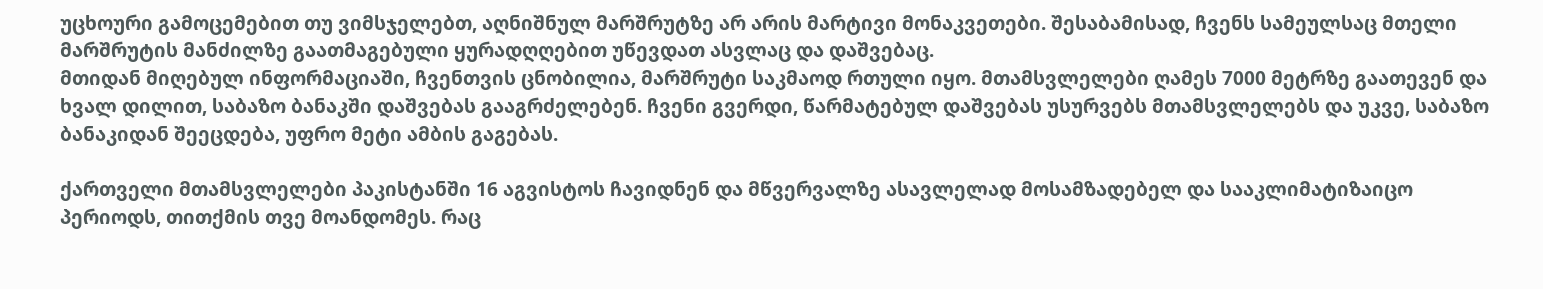უცხოური გამოცემებით თუ ვიმსჯელებთ, აღნიშნულ მარშრუტზე არ არის მარტივი მონაკვეთები. შესაბამისად, ჩვენს სამეულსაც მთელი მარშრუტის მანძილზე გაათმაგებული ყურადღღებით უწევდათ ასვლაც და დაშვებაც.
მთიდან მიღებულ ინფორმაციაში, ჩვენთვის ცნობილია, მარშრუტი საკმაოდ რთული იყო. მთამსვლელები ღამეს 7000 მეტრზე გაათევენ და ხვალ დილით, საბაზო ბანაკში დაშვებას გააგრძელებენ. ჩვენი გვერდი, წარმატებულ დაშვებას უსურვებს მთამსვლელებს და უკვე, საბაზო ბანაკიდან შეეცდება, უფრო მეტი ამბის გაგებას.

ქართველი მთამსვლელები პაკისტანში 16 აგვისტოს ჩავიდნენ და მწვერვალზე ასავლელად მოსამზადებელ და სააკლიმატიზაიცო პერიოდს, თითქმის თვე მოანდომეს. რაც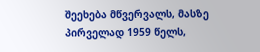შეეხება მწვერვალს, მასზე პირველად 1959 წელს,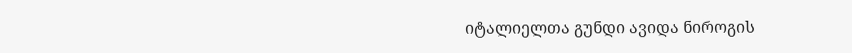იტალიელთა გუნდი ავიდა ნიროგის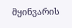მყინვარის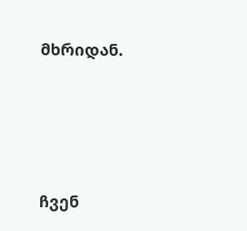მხრიდან.





ჩვენ